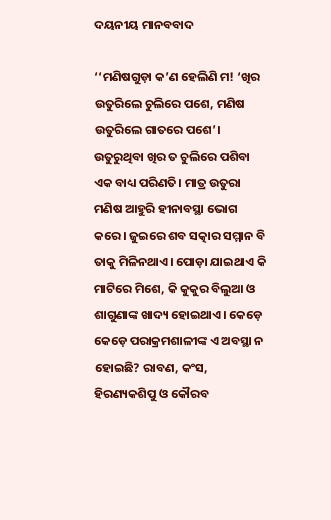ଦୟନୀୟ ମାନବବାଦ

‘‘ମଣିଷଗୁଡ଼ା କ’ଣ ହେଲିଣି ମ! ‘ଖିର ଉତୁରିଲେ ଚୁଲିରେ ପଶେ, ମଣିଷ ଉତୁରିଲେ ଗାତରେ ପଶେ’। ଉତୁରୁଥିବା ଖିର ତ ଚୁଲିରେ ପଶିବା ଏକ ବାଧ୍ୟ ପରିଣତି। ମାତ୍ର ଉତୁରା ମଣିଷ ଆହୁରି ହୀନାବସ୍ଥା ଭୋଗ କରେ। ଜୁଇରେ ଶବ ସତ୍କାର ସମ୍ମାନ ବି ତାକୁ ମିଳିନଥାଏ। ପୋଡ଼ା ଯାଇଥାଏ କି ମାଟିରେ ମିଶେ, କି କୁକୁର ବିଲୁଆ ଓ ଶାଗୁଣାଙ୍କ ଖାଦ୍ୟ ହୋଇଥାଏ। କେଡ଼େ କେଡ଼େ ପରାକ୍ରମଶାଳୀଙ୍କ ଏ ଅବସ୍ଥା ନ ହୋଇଛି? ରାବଣ, କଂସ, ହିରଣ୍ୟକଶିପୁ ଓ କୌରବ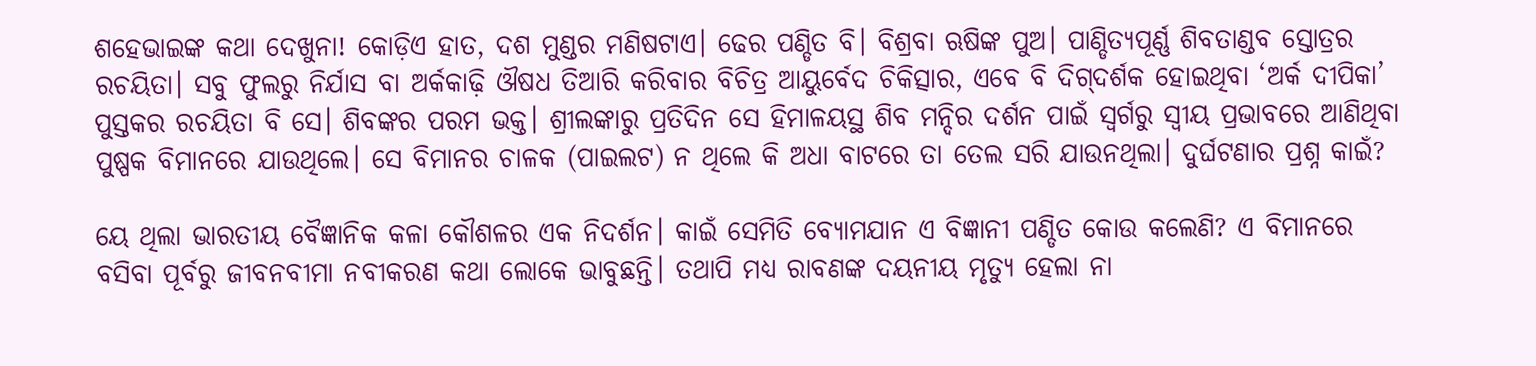ଶହେଭାଇଙ୍କ କଥା ଦେଖୁନା! କୋଡ଼ିଏ ହାତ, ଦଶ ମୁଣ୍ଡର ମଣିଷଟାଏ। ଢେର ପଣ୍ଡିତ ବି। ବିଶ୍ରବା ଋଷିଙ୍କ ପୁଅ। ପାଣ୍ଡିତ୍ୟପୂର୍ଣ୍ଣ ଶିବତାଣ୍ଡବ ସ୍ତୋତ୍ରର ରଚୟିତା। ସବୁ ଫୁଲରୁ ନିର୍ଯାସ ବା ଅର୍କକାଢ଼ି ଔଷଧ ତିଆରି କରିବାର ବିଚିତ୍ର ଆୟୁର୍ବେଦ ଚିକିତ୍ସାର, ଏବେ ବି ଦିଗ୍‌ଦର୍ଶକ ହୋଇଥିବା ‘ଅର୍କ ଦୀପିକା’ ପୁସ୍ତକର ରଚୟିତା ବି ସେ। ଶିବଙ୍କର ପରମ ଭକ୍ତ। ଶ୍ରୀଲଙ୍କାରୁ ପ୍ରତିଦିନ ସେ ହିମାଳୟସ୍ଥ ଶିବ ମନ୍ଦିର ଦର୍ଶନ ପାଇଁ ସ୍ବର୍ଗରୁ ସ୍ବୀୟ ପ୍ରଭାବରେ ଆଣିଥିବା ପୁଷ୍ପକ ବିମାନରେ ଯାଉଥିଲେ। ସେ ବିମାନର ଚାଳକ (ପାଇଲଟ) ନ ଥିଲେ କି ଅଧା ବାଟରେ ତା ତେଲ ସରି ଯାଉନଥିଲା। ଦୁର୍ଘଟଣାର ପ୍ରଶ୍ନ କାଇଁ?

ୟେ ଥିଲା ଭାରତୀୟ ବୈଜ୍ଞାନିକ କଳା କୌଶଳର ଏକ ନିଦର୍ଶନ। କାଇଁ ସେମିତି ବ୍ୟୋମଯାନ ଏ ବିଜ୍ଞାନୀ ପଣ୍ଡିତ କୋଉ କଲେଣି? ଏ ବିମାନରେ ବସିବା ପୂର୍ବରୁ ଜୀବନବୀମା ନବୀକରଣ କଥା ଲୋକେ ଭାବୁଛନ୍ତି। ତଥାପି ମଧ୍ୟ ରାବଣଙ୍କ ଦୟନୀୟ ମୃତ୍ୟୁ ହେଲା ନା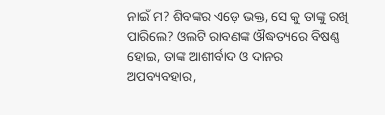ନାଇଁ ମ? ଶିବଙ୍କର ଏଡ଼େ ଭକ୍ତ, ସେ କୁ ତାଙ୍କୁ ରଖି ପାରିଲେ? ଓଲଟି ରାବଣଙ୍କ ଔଦ୍ଧତ୍ୟରେ ବିଷଣ୍ଣ ହୋଇ, ତାଙ୍କ ଆଶୀର୍ବାଦ ଓ ଦାନର ଅପବ୍ୟବହାର,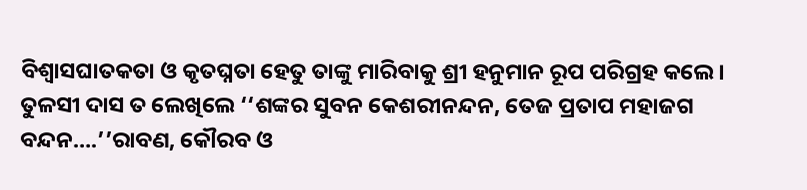ବିଶ୍ବାସଘାତକତା ଓ କୃତଘ୍ନତା ହେତୁ ତାଙ୍କୁ ମାରିବାକୁ ଶ୍ରୀ ହନୁମାନ ରୂପ ପରିଗ୍ରହ କଲେ। ତୁଳସୀ ଦାସ ତ ଲେଖିଲେ ‘‘ଶଙ୍କର ସୁବନ କେଶରୀନନ୍ଦନ, ତେଜ ପ୍ରତାପ ମହାଜଗ ବନ୍ଦନ….’’ରାବଣ, କୌରବ ଓ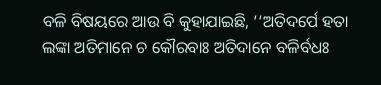ବଳି ବିଷୟରେ ଆଉ ବି କୁହାଯାଇଛି, ‘‘ଅତିଦର୍ପେ ହତା ଲଙ୍କା ଅତିମାନେ ଚ କୌରବାଃ ଅତିଦାନେ ବଳିର୍ବଧଃ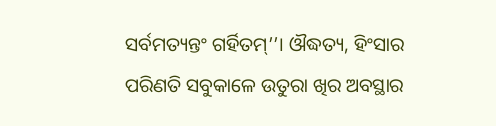ସର୍ବମତ୍ୟନ୍ତଂ ଗର୍ହିତମ୍’’। ଔଦ୍ଧତ୍ୟ, ହିଂସାର ପରିଣତି ସବୁକାଳେ ଉତୁରା ଖିର ଅବସ୍ଥାର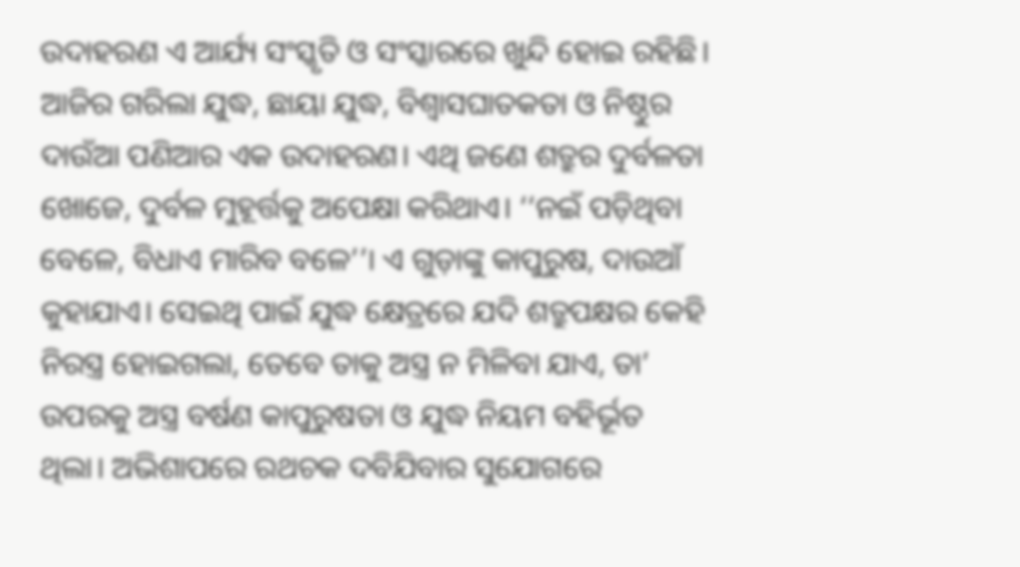ଉଦାହରଣ ଏ ଆର୍ଯ୍ୟ ସଂସ୍କୃତି ଓ ସଂସ୍କାରରେ ଖୁନ୍ଦି ହୋଇ ରହିଛି। ଆଜିର ଗରିଲା ଯୁଦ୍ଧ, ଛାୟା ଯୁଦ୍ଧ, ବିଶ୍ବାସଘାତକତା ଓ ନିଷ୍ଠୁର ଦାଉଁଆ ପଣିଆର ଏକ ଉଦାହରଣ। ଏଥି ଜଣେ ଶତ୍ରୁର ଦୁର୍ବଳତା ଖୋଜେ, ଦୁର୍ବଳ ମୁହୂର୍ତ୍ତକୁ ଅପେକ୍ଷା କରିଥାଏ। ‘‘ନଇଁ ପଡ଼ିଥିବା ବେଳେ, ବିଧାଏ ମାରିବ ବଳେ’’। ଏ ଗୁଡ଼ାଙ୍କୁ କାପୁରୁଷ, ଦାଉଆଁ କୁହାଯାଏ। ସେଇଥି ପାଇଁ ଯୁଦ୍ଧ କ୍ଷେତ୍ରରେ ଯଦି ଶତ୍ରୁପକ୍ଷର କେହି ନିରସ୍ତ୍ର ହୋଇଗଲା, ତେବେ ତାକୁ ଅସ୍ତ୍ର ନ ମିଳିବା ଯାଏ, ତା’ ଉପରକୁ ଅସ୍ତ୍ର ବର୍ଷଣ କାପୁରୁଷତା ଓ ଯୁଦ୍ଧ ନିୟମ ବହିର୍ଭୂତ ଥିଲା। ଅଭିଶାପରେ ରଥଚକ ଦବିଯିବାର ସୁଯୋଗରେ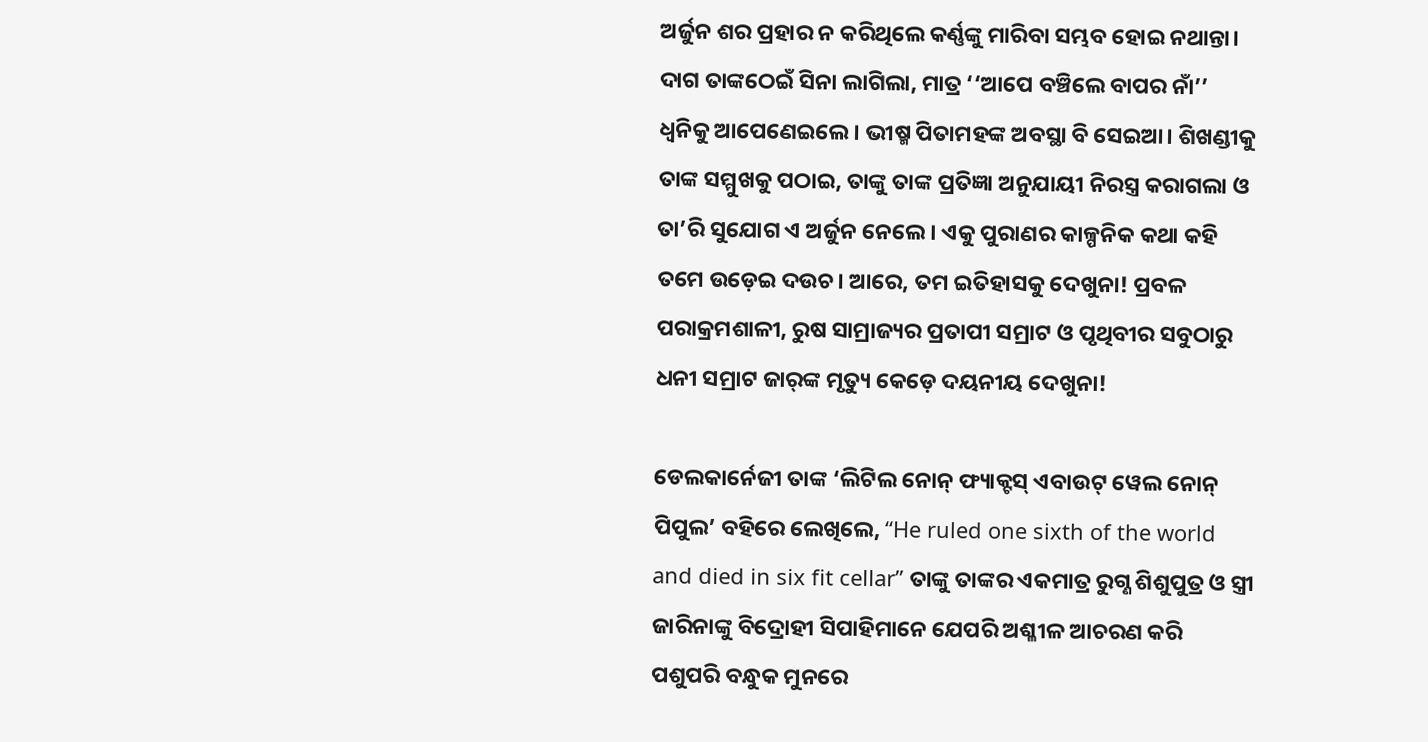ଅର୍ଜୁନ ଶର ପ୍ରହାର ନ କରିଥିଲେ କର୍ଣ୍ଣଙ୍କୁ ମାରିବା ସମ୍ଭବ ହୋଇ ନଥାନ୍ତା। ଦାଗ ତାଙ୍କଠେଇଁ ସିନା ଲାଗିଲା, ମାତ୍ର ‘‘ଆପେ ବଞ୍ଚିଲେ ବାପର ନାଁ’’ ଧ୍ବନିକୁ ଆପେଣେଇଲେ। ଭୀଷ୍ମ ପିତାମହଙ୍କ ଅବସ୍ଥା ବି ସେଇଆ। ଶିଖଣ୍ଡୀକୁ ତାଙ୍କ ସମ୍ମୁଖକୁ ପଠାଇ, ତାଙ୍କୁ ତାଙ୍କ ପ୍ରତିଜ୍ଞା ଅନୁଯାୟୀ ନିରସ୍ତ୍ର କରାଗଲା ଓ ତା’ରି ସୁଯୋଗ ଏ ଅର୍ଜୁନ ନେଲେ। ଏକୁ ପୁରାଣର କାଳ୍ପନିକ କଥା କହି ତମେ ଉଡ଼େଇ ଦଉଚ। ଆରେ, ତମ ଇତିହାସକୁ ଦେଖୁନା! ପ୍ରବଳ ପରାକ୍ରମଶାଳୀ, ରୁଷ ସାମ୍ରାଜ୍ୟର ପ୍ରତାପୀ ସମ୍ରାଟ ଓ ପୃଥିବୀର ସବୁଠାରୁ ଧନୀ ସମ୍ରାଟ ଜାର୍‌ଙ୍କ ମୃତ୍ୟୁ କେଡ଼େ ଦୟନୀୟ ଦେଖୁନା!

ଡେଲକାର୍ନେଜୀ ତାଙ୍କ ‘ଲିଟିଲ ନୋନ୍‌ ଫ୍ୟାକ୍ଟସ୍ ଏବାଉଟ୍‌ ୱେଲ ନୋନ୍‌ ପିପୁଲ’ ବହିରେ ଲେଖିଲେ, ‘‘He ruled one sixth of the world and died in six fit cellar’’ ତାଙ୍କୁ ତାଙ୍କର ଏକମାତ୍ର ରୁଗ୍ଣ ଶିଶୁପୁତ୍ର ଓ ସ୍ତ୍ରୀ ଜାରିନାଙ୍କୁ ବିଦ୍ରୋହୀ ସିପାହିମାନେ ଯେପରି ଅଶ୍ଳୀଳ ଆଚରଣ କରି ପଶୁପରି ବନ୍ଧୁକ ମୁନରେ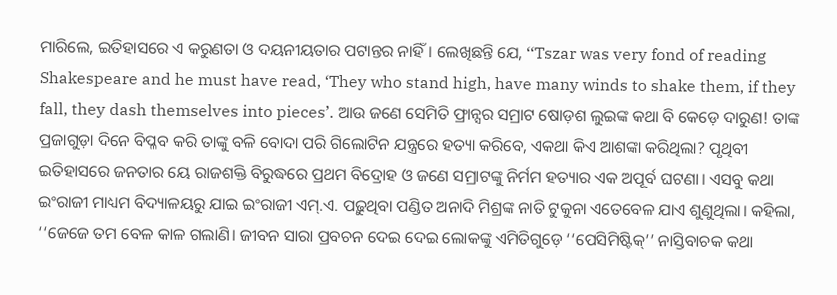ମାରିଲେ, ଇତିହାସରେ ଏ କରୁଣତା ଓ ଦୟନୀୟତାର ପଟାନ୍ତର ନାହିଁ। ଲେଖିଛନ୍ତି ଯେ, ‘‘Tszar was very fond of reading Shakespeare and he must have read, ‘They who stand high, have many winds to shake them, if they fall, they dash themselves into pieces’. ଆଉ ଜଣେ ସେମିତି ଫ୍ରାନ୍ସର ସମ୍ରାଟ ଷୋଡ଼ଶ ଲୁଇଙ୍କ କଥା ବି କେଡ଼େ ଦାରୁଣ! ତାଙ୍କ ପ୍ରଜାଗୁଡ଼ା ଦିନେ ବିପ୍ଳବ କରି ତାଙ୍କୁ ବଳି ବୋଦା ପରି ଗିଲୋଟିନ ଯନ୍ତ୍ରରେ ହତ୍ୟା କରିବେ, ଏକଥା କିଏ ଆଶଙ୍କା କରିଥିଲା? ପୃଥିବୀ ଇତିହାସରେ ଜନତାର ୟେ ରାଜଶକ୍ତି ବିରୁଦ୍ଧରେ ପ୍ରଥମ ବିଦ୍ରୋହ ଓ ଜଣେ ସମ୍ରାଟଙ୍କୁ ନିର୍ମମ ହତ୍ୟାର ଏକ ଅପୂର୍ବ ଘଟଣା। ଏସବୁ କଥା ଇଂରାଜୀ ମାଧ୍ୟମ ବିଦ୍ୟାଳୟରୁ ଯାଇ ଇଂରାଜୀ ଏମ୍‌.ଏ. ପଢ଼ୁଥିବା ପଣ୍ଡିତ ଅନାଦି ମିଶ୍ରଙ୍କ ନାତି ଟୁକୁନା ଏତେବେଳ ଯାଏ ଶୁଣୁଥିଲା। କହିଲା, ‘‘ଜେଜେ ତମ ବେଳ କାଳ ଗଲାଣି। ଜୀବନ ସାରା ପ୍ରବଚନ ଦେଇ ଦେଇ ଲୋକଙ୍କୁ ଏମିତିଗୁଡ଼େ ‘‘ପେସିମିଷ୍ଟିକ୍‌’’ ନାସ୍ତିବାଚକ କଥା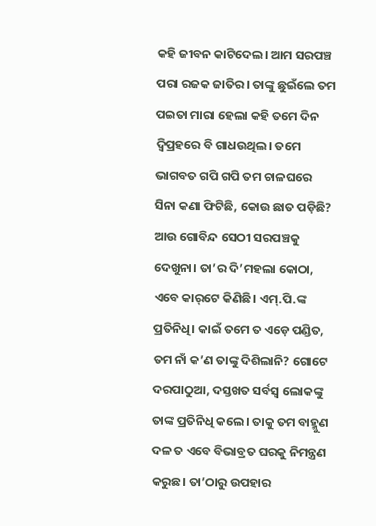କହି ଜୀବନ କାଟିଦେଲ। ଆମ ସରପଞ୍ଚ ପରା ରଜକ ଜାତିର। ତାଙ୍କୁ ଛୁଇଁଲେ ତମ ପଇତା ମାରା ହେଲା କହି ତମେ ଦିନ ଦ୍ବିପ୍ରହରେ ବି ଗାଧଉଥିଲ। ତମେ ଭାଗବତ ଗପି ଗପି ତମ ଚାଳଘରେ ସିନା କଣା ଫିଟିଛି, କୋଉ ଛାତ ପଡ଼ିଛି? ଆଉ ଗୋବିନ୍ଦ ସେଠୀ ସରପଞ୍ଚକୁ ଦେଖୁନା। ତା’ର ଦି’ମହଲା କୋଠା, ଏବେ କାର୍‌ଟେ କିଣିଛି। ଏମ୍‌.ପି.ଙ୍କ ପ୍ରତିନିଧି। କାଇଁ ତମେ ତ ଏଡ଼େ ପଣ୍ଡିତ, ତମ ନାଁ କ’ଣ ତାଙ୍କୁ ଦିଶିଲାନି? ଗୋଟେ ଦରପାଠୁଆ, ଦସ୍ତଖତ ସର୍ବସ୍ବ ଲୋକଙ୍କୁ ତାଙ୍କ ପ୍ରତିନିଧି କଲେ। ତାକୁ ତମ ବାହ୍ମୁଣ ଦଳ ତ ଏବେ ବିଭାବ୍ରତ ଘରକୁ ନିମନ୍ତ୍ରଣ କରୁଛ। ତା’ଠାରୁ ଉପହାର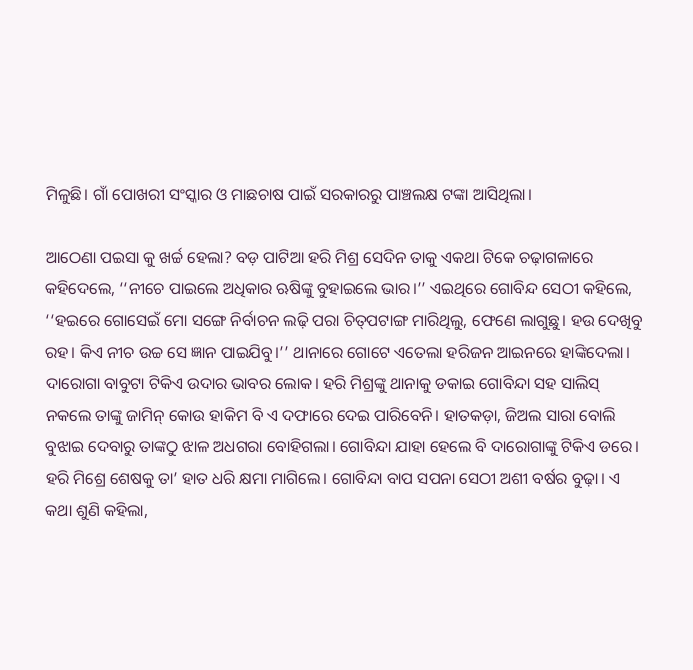ମିଳୁଛି। ଗାଁ ପୋଖରୀ ସଂସ୍କାର ଓ ମାଛଚାଷ ପାଇଁ ସରକାରରୁ ପାଞ୍ଚଲକ୍ଷ ଟଙ୍କା ଆସିଥିଲା।

ଆଠେଣା ପଇସା କୁ ଖର୍ଚ୍ଚ ହେଲା? ବଡ଼ ପାଟିଆ ହରି ମିଶ୍ର ସେଦିନ ତାକୁ ଏକଥା ଟିକେ ଚଢ଼ାଗଳାରେ କହିଦେଲେ, ‘‘ନୀଚେ ପାଇଲେ ଅଧିକାର ଋଷିଙ୍କୁ ବୁହାଇଲେ ଭାର।’’ ଏଇଥିରେ ଗୋବିନ୍ଦ ସେଠୀ କହିଲେ, ‘‘ହଇରେ ଗୋସେଇଁ ମୋ ସଙ୍ଗେ ନିର୍ବାଚନ ଲଢ଼ି ପରା ଚିତ୍‌ପଟାଙ୍ଗ ମାରିଥିଲୁ, ଫେଣେ ଲାଗୁଛୁ। ହଉ ଦେଖିବୁ ରହ। କିଏ ନୀଚ ଉଚ୍ଚ ସେ ଜ୍ଞାନ ପାଇଯିବୁ।’’ ଥାନାରେ ଗୋଟେ ଏତେଲା ହରିଜନ ଆଇନରେ ହାଙ୍କିଦେଲା। ଦାରୋଗା ବାବୁଟା ଟିକିଏ ଉଦାର ଭାବର ଲୋକ। ହରି ମିଶ୍ରଙ୍କୁ ଥାନାକୁ ଡକାଇ ଗୋବିନ୍ଦା ସହ ସାଲିସ୍‌ ନକଲେ ତାଙ୍କୁ ଜାମିନ୍‌ କୋଉ ହାକିମ ବି ଏ ଦଫାରେ ଦେଇ ପାରିବେନି। ହାତକଡ଼ା, ଜିଅଲ ସାରା ବୋଲି ବୁଝାଇ ଦେବାରୁ ତାଙ୍କଠୁ ଝାଳ ଅଧଗରା ବୋହିଗଲା। ଗୋବିନ୍ଦା ଯାହା ହେଲେ ବି ଦାରୋଗାଙ୍କୁ ଟିକିଏ ଡରେ। ହରି ମିଶ୍ରେ ଶେଷକୁ ତା’ ହାତ ଧରି କ୍ଷମା ମାଗିଲେ। ଗୋବିନ୍ଦା ବାପ ସପନା ସେଠୀ ଅଶୀ ବର୍ଷର ବୁଢ଼ା। ଏ କଥା ଶୁଣି କହିଲା,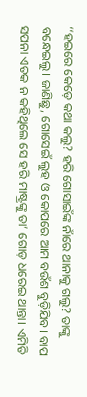‘‘ହଇରେ କେଡ଼େ କଥା କଲୁ? ହରି ଗୋସାଇଁଙ୍କ ନାଁରେ ଥାନାକୁ ଗଲୁ? ତାଙ୍କୁ ବନ୍ଧେଇଲୁ। ଜାଣିଛୁ, ଗୋସେଇଁ ଲୁହ ଓ କୋପରେ ଆମ ବଉଁଶ ବୁଡ଼ିଯିବ। ବାପ ସପନା ଏତକ ନ କହିଥିଲେ ସେ ହରି ମାଷ୍ଟ୍ରଙ୍କୁ ତା’ ଗୋଡ଼ ଧରେଇ ଥାନ୍ତା। ଏମିତି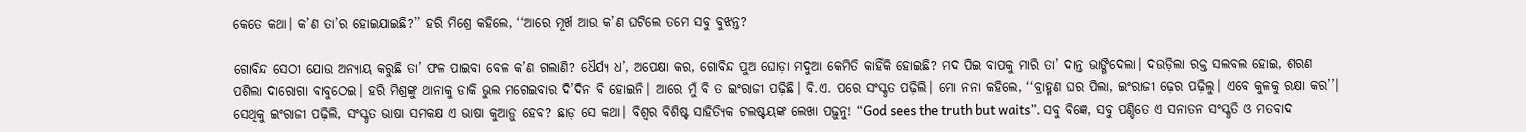କେତେ କଥା। କ’ଣ ତା’ର ହୋଇଯାଇଛି?’’ ହରି ମିଶ୍ରେ କହିଲେ, ‘‘ଆରେ ମୂର୍ଖ ଆଉ କ’ଣ ଘଟିଲେ ତମେ ସବୁ ବୁଝନ୍ତ?

ଗୋବିନ୍ଦ ସେଠୀ ଯୋଉ ଅନ୍ୟାୟ କରୁଛି ତା’ ଫଳ ପାଇବା ବେଳ କ’ଣ ଗଲାଣି? ଧୈର୍ଯ୍ୟ ଧ’, ଅପେକ୍ଷା କର, ଗୋବିନ୍ଦ ପୁଅ ଘୋଡ଼ା ମଦୁଆ କେମିତି କାହିଁକି ହୋଇଛି? ମଦ ପିଇ ବାପକୁ ମାରି ତା’ ଦାନ୍ତ ଭାଙ୍ଗିଦେଲା। ଦଉଡ଼ିଲା ରକ୍ତ ସଲବଲ ହୋଇ, ଶରଣ ପଶିଲା ଦାରୋଗା ବାବୁଠେଇ। ହରି ମିଶ୍ରଙ୍କୁ ଥାନାକୁ ଡାକି ଭୁଲ ମଗେଇବାର ଦି’ଦିନ ବି ହୋଇନି। ଆରେ ମୁଁ ବି ତ ଇଂରାଜୀ ପଢ଼ିଛି। ବି.ଏ. ପରେ ସଂସ୍କୃତ ପଢ଼ିଲି। ମୋ ନନା କହିଲେ, ‘‘ବ୍ରାହ୍ମଣ ଘର ପିଲା, ଇଂରାଜୀ ଢ଼େର ପଢ଼ିଲୁ। ଏବେ କୁଳକୁ ରକ୍ଷା କର’’। ସେଥିକୁ ଇଂରାଜୀ ପଢ଼ିଲି, ସଂସ୍କୃତ ଭାଷା ସମକକ୍ଷ ଏ ଭାଷା କୁଆଡ଼ୁ ହେବ? ଛାଡ଼ ସେ କଥା। ବିଶ୍ବର ବିଶିଷ୍ଟ ସାହିତ୍ୟିକ ଟଲଷ୍ଟୟଙ୍କ ଲେଖା ପଢ଼ୁନୁ! “God sees the truth but waits”. ସବୁ ବିଜ୍ଞେ, ସବୁ ପଣ୍ଡିତେ ଏ ସନାତନ ସଂସ୍କୃତି ଓ ମତବାଦ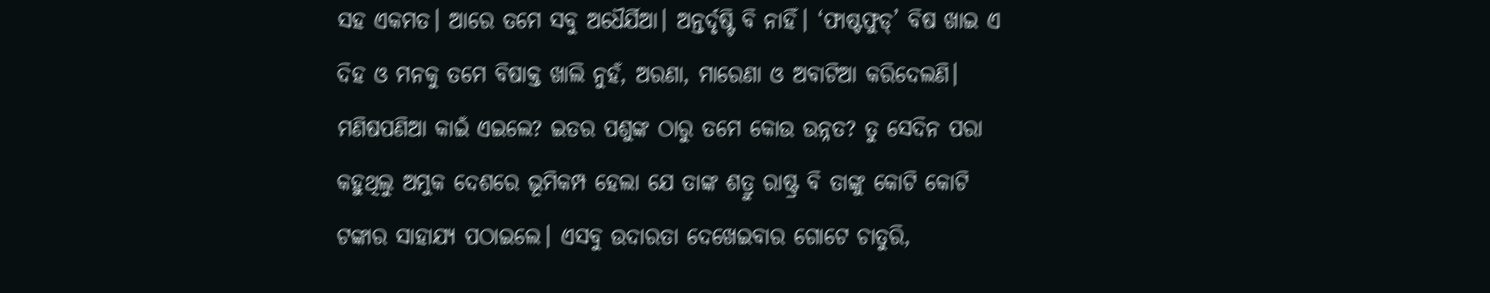ସହ ଏକମତ। ଆରେ ତମେ ସବୁ ଅଧୈର୍ଯିଆ। ଅନ୍ତର୍ଦୃଷ୍ଟି ବି ନାହିଁ। ‘ଫାଷ୍ଟଫୁଡ୍‌’ ବିଷ ଖାଇ ଏ ଦିହ ଓ ମନକୁ ତମେ ବିଷାକ୍ତ ଖାଲି ନୁହଁ, ଅରଣା, ମାରେଣା ଓ ଅବାଟିଆ କରିଦେଲଣି। ମଣିଷପଣିଆ କାଇଁ ଏଇଲେ? ଇତର ପଶୁଙ୍କ ଠାରୁ ତମେ କୋଉ ଉନ୍ନତ? ତୁ ସେଦିନ ପରା କହୁଥିଲୁ ଅମୁକ ଦେଶରେ ଭୂମିକମ୍ପ ହେଲା ଯେ ତାଙ୍କ ଶତ୍ରୁ ରାଷ୍ଟ୍ର ବି ତାଙ୍କୁ କୋଟି କୋଟି ଟଙ୍କାର ସାହାଯ୍ୟ ପଠାଇଲେ। ଏସବୁ ଉଦାରତା ଦେଖେଇବାର ଗୋଟେ ଚାତୁରି,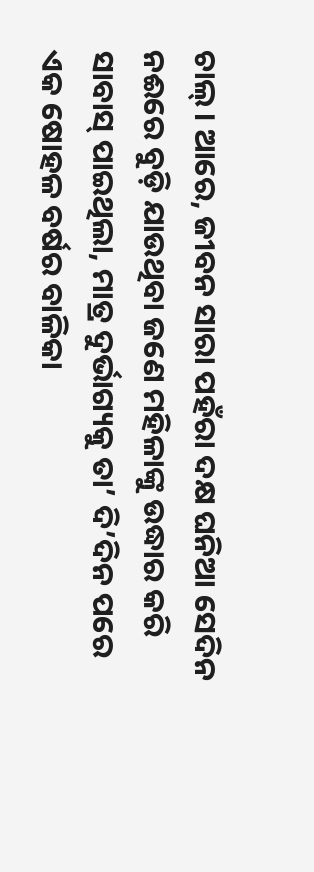ଚାଲ୍‌। ଆରେ, ଜୀବନ ସାରା ପହଁରା ଦକ୍ଷ ଘନିଆ ସେଦିନ ନଈରେ ବୁଡ଼ି ଯାଉଥିବା ଜଣେ ମହିଳାଙ୍କୁ ଉଦ୍ଧାର କରି ସାବାସ୍‌ ପାଇଥିଲା, ମାତ୍ର ଦୁର୍ଭାଗ୍ୟକୁ ତା’ ଦି’ଦିନ ପରେ ଏକ ଷୋହଳ ବର୍ଷର ବାଳିକା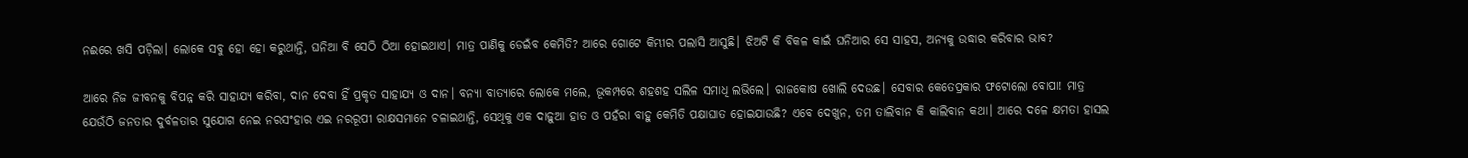ନଈରେ ଖସି ପଡ଼ିଲା। ଲୋକେ ସବୁ ହୋ ହୋ କରୁଥାନ୍ତି, ଘନିଆ ବି ସେଠି ଠିଆ ହୋଇଥାଏ। ମାତ୍ର ପାଣିକୁ ଡେଇଁବ କେମିତି? ଆରେ ଗୋଟେ କିମ୍ଭୀର ପଲାସି ଆସୁଛି। ଝିଅଟି କି ବିକଳ କାଇଁ ଘନିଆର ସେ ସାହସ, ଅନ୍ୟକୁ ଉଦ୍ଧାର କରିବାର ଭାବ?

ଆରେ ନିଜ ଜୀବନକୁ ବିପନ୍ନ କରି ସାହାଯ୍ୟ କରିବା, ଦାନ ଦେବା ହିଁ ପ୍ରକୃତ ସାହାଯ୍ୟ ଓ ଦାନ। ବନ୍ୟା ବାତ୍ୟାରେ ଲୋକେ ମଲେ, ଭୂକମ୍ପରେ ଶହଶହ ସଲିଳ ସମାଧି ଲଭିଲେ। ରାଜକୋଷ ଖୋଲି ଦେଉଛ। ସେବାର କେତେପ୍ରକାର ଫଟୋଲୋ ବୋପା! ମାତ୍ର ଯେଉଁଠି ଜନତାର ଦୁର୍ବଳତାର ସୁଯୋଗ ନେଇ ନରସଂହାର ଏଇ ନରରୂପୀ ରାକ୍ଷସମାନେ ଚଳାଇଥାନ୍ତି, ସେଥିକୁ ଏକ ଦାଢ଼ୁଆ ହାତ ଓ ପହଁରା ବାହୁ କେମିତି ପକ୍ଷାଘାତ ହୋଇଯାଉଛି? ଏବେ ଦେଖୁନ, ତମ ତାଲିବାନ କି କାଲିବାନ କଥା। ଆରେ ଦଳେ କ୍ଷମତା ହାସଲ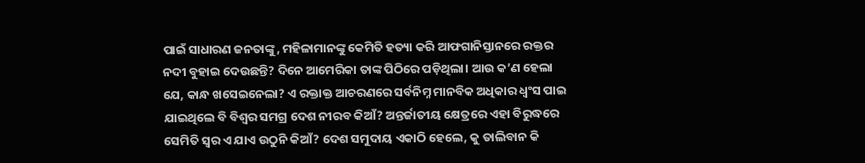ପାଇଁ ସାଧାରଣ ଜନତାଙ୍କୁ, ମହିଳାମାନଙ୍କୁ କେମିତି ହତ୍ୟା କରି ଆଫଗାନିସ୍ତାନରେ ରକ୍ତର ନଦୀ ବୁହାଇ ଦେଉଛନ୍ତି? ଦିନେ ଆମେରିକା ତାଙ୍କ ପିଠିରେ ପଡ଼ିଥିଲା। ଆଉ କ’ଣ ହେଲା ଯେ, କାନ୍ଧ ଖସେଇନେଲା? ଏ ରକ୍ତାକ୍ତ ଆଚରଣରେ ସର୍ବନିମ୍ନ ମାନବିକ ଅଧିକାର ଧ୍ବଂସ ପାଇ ଯାଇଥିଲେ ବି ବିଶ୍ବର ସମଗ୍ର ଦେଶ ନୀରବ କିଆଁ? ଅନ୍ତର୍ଜାତୀୟ କ୍ଷେତ୍ରରେ ଏହା ବିରୁଦ୍ଧରେ ସେମିତି ସ୍ବର ଏ ଯାଏ ଉଠୁନି କିଆଁ? ଦେଶ ସମୁଦାୟ ଏକାଠି ହେଲେ, କୁ ତାଲିବାନ କି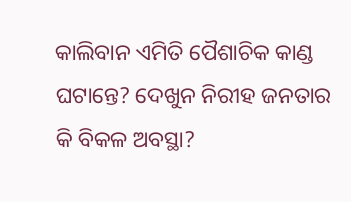କାଲିବାନ ଏମିତି ପୈଶାଚିକ କାଣ୍ଡ ଘଟାନ୍ତେ? ଦେଖୁନ ନିରୀହ ଜନତାର କି ବିକଳ ଅବସ୍ଥା?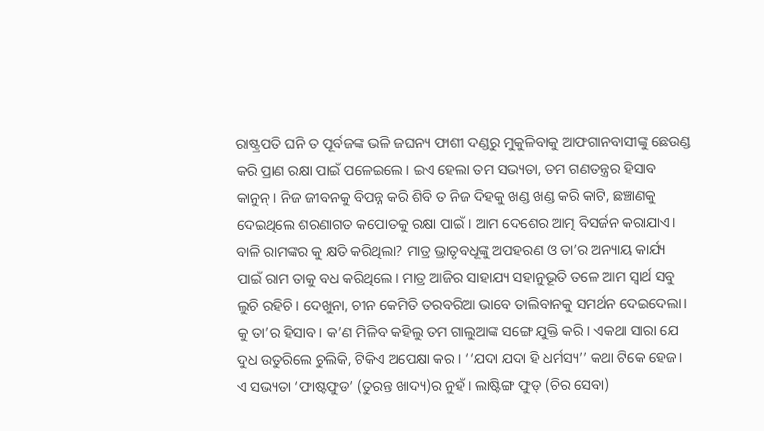ରାଷ୍ଟ୍ରପତି ଘନି ତ ପୂର୍ବଜଙ୍କ ଭଳି ଜଘନ୍ୟ ଫାଶୀ ଦଣ୍ଡରୁ ମୁକୁଳିବାକୁ ଆଫଗାନବାସୀଙ୍କୁ ଛେଉଣ୍ଡ କରି ପ୍ରାଣ ରକ୍ଷା ପାଇଁ ପଳେଇଲେ। ଇଏ ହେଲା ତମ ସଭ୍ୟତା, ତମ ଗଣତନ୍ତ୍ରର ହିସାବ କାନୁନ୍‌। ନିଜ ଜୀବନକୁ ବିପନ୍ନ କରି ଶିବି ତ ନିଜ ଦିହକୁ ଖଣ୍ଡ ଖଣ୍ଡ କରି କାଟି, ଛଞ୍ଚାଣକୁ ଦେଇଥିଲେ ଶରଣାଗତ କପୋତକୁ ରକ୍ଷା ପାଇଁ। ଆମ ଦେଶ‌େ‌ର ଆତ୍ମ ବିସର୍ଜନ କରାଯାଏ। ବାଳି ରାମଙ୍କର କୁ କ୍ଷତି କରିଥିଲା? ମାତ୍ର ଭ୍ରାତୃବଧୂଙ୍କୁ ଅପହରଣ ଓ ତା’ର ଅନ୍ୟାୟ କାର୍ଯ୍ୟ ପାଇଁ ରାମ ତାକୁ ବଧ କରିଥିଲେ। ମାତ୍ର ଆଜିର ସାହାଯ୍ୟ ସହାନୁଭୂତି ତଳେ ଆମ ସ୍ବାର୍ଥ ସବୁ ଲୁଚି ରହିଚି। ଦେଖୁନା, ଚୀନ କେମିତି ତରବରିଆ ଭାବେ ତାଲିବାନକୁ ସମର୍ଥନ ଦେଇଦେଲା। କୁ ତା’ର ହିସାବ। କ’ଣ ମିଳିବ କହିଲୁ ତମ ଗାଲୁଆଙ୍କ ସଙ୍ଗେ ଯୁକ୍ତି କରି। ଏକଥା ସାରା ଯେ ଦୁଧ ଉତୁରିଲେ ଚୁଲିକି, ଟିକିଏ ଅପେକ୍ଷା କର। ‘‘ଯଦା ଯଦା ହି ଧର୍ମସ୍ୟ’’ କଥା ଟିକେ ହେଜ। ଏ ସଭ୍ୟତା ‘ଫାଷ୍ଟଫୁଡ’ (ତୁରନ୍ତ ଖାଦ୍ୟ)ର ନୁହଁ। ଲାଷ୍ଟିଙ୍ଗ ଫୁଡ୍‌ (ଚିର ସେବା)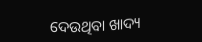ଦେଉଥିବା ଖାଦ୍ୟ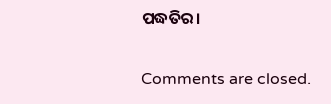ପଦ୍ଧତିର।

Comments are closed.